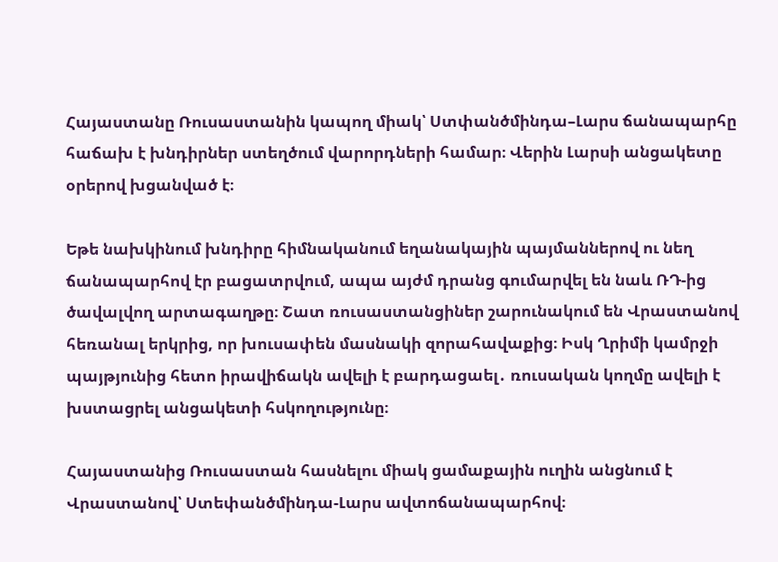Հայաստանը Ռուսաստանին կապող միակ՝ Ստփանծմինդա–Լարս ճանապարհը հաճախ է խնդիրներ ստեղծում վարորդների համար։ Վերին Լարսի անցակետը օրերով խցանված է։

Եթե նախկինում խնդիրը հիմնականում եղանակային պայմաններով ու նեղ ճանապարհով էր բացատրվում, ապա այժմ դրանց գումարվել են նաև ՌԴ-ից ծավալվող արտագաղթը։ Շատ ռուսաստանցիներ շարունակում են Վրաստանով հեռանալ երկրից, որ խուսափեն մասնակի զորահավաքից։ Իսկ Ղրիմի կամրջի պայթյունից հետո իրավիճակն ավելի է բարդացաել․ ռուսական կողմը ավելի է խստացրել անցակետի հսկողությունը։

Հայաստանից Ռուսաստան հասնելու միակ ցամաքային ուղին անցնում է Վրաստանով՝ Ստեփանծմինդա-Լարս ավտոճանապարհով։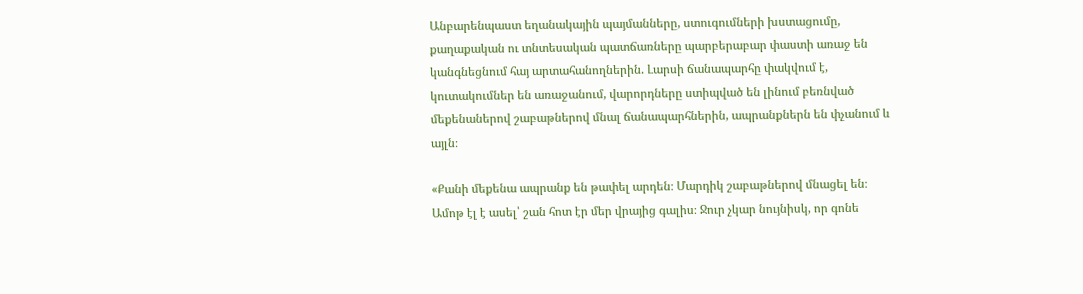Անբարենպաստ եղանակային պայմանները, ստուգումների խստացումը, քաղաքական ու տնտեսական պատճառները պարբերաբար փաստի առաջ են կանգնեցնում հայ արտահանողներին. Լարսի ճանապարհը փակվում է, կուտակումներ են առաջանում, վարորդները ստիպված են լինում բեռնված մեքենաներով շաբաթներով մնալ ճանապարհներին, ապրանքներն են փչանում և այլն։

«Քանի մեքենա ապրանք են թափել արդեն։ Մարդիկ շաբաթներով մնացել են։ Ամոթ էլ է ասել՝ շան հոտ էր մեր վրայից գալիս։ Ջուր չկար նույնիսկ, որ գոնե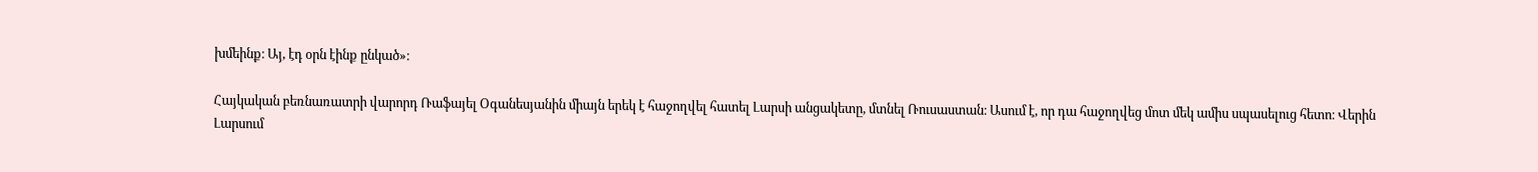խմեինք։ Այ, էդ օրն էինք ընկած»։

Հայկական բեռնառատրի վարորդ Ռաֆայել Օգանեսյանին միայն երեկ է հաջողվել հատել Լարսի անցակետը, մտնել Ռուսաստան։ Ասում է, որ դա հաջողվեց մոտ մեկ ամիս սպասելուց հետո։ Վերին Լարսում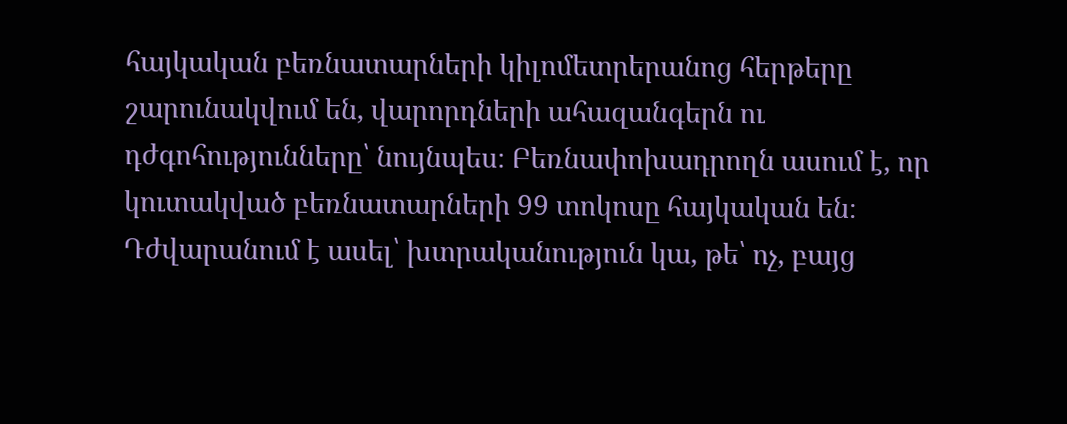հայկական բեռնատարների կիլոմետրերանոց հերթերը շարունակվում են, վարորդների ահազանգերն ու դժգոհությունները՝ նույնպես։ Բեռնափոխադրողն ասում է, որ կուտակված բեռնատարների 99 տոկոսը հայկական են։ Դժվարանում է ասել՝ խտրականություն կա, թե՝ ոչ, բայց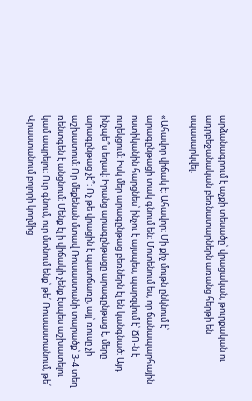արձանագրում է աչքի տեսածը՝ վրացական, թուրքական ու ադրբեջանական բեռնատարներն առանց հերթի են սպասարկվել.

«Ահավոր վիճակ է։ Ահավոր։ Մի քիչ մութն ընկնում է՝ արագընթացի տակ գնում են։ Մոտենում ես, որ ճանապարհային ոստիկանին հարցնես՝ ինչու է այսպես, պարզվում է՝ ՃՈ-ն է ուղեկցում։ Իսկ մեր արագընթաց բեռներն էլ են կանգնած։ Այդ ինչպե՞ս եղավ։ Իրանց արագընթացը արագընթաց է, մերը արագընթաց չէ՞։ Ոչ թե վրացին է պատճառը, այլ՝ ռուսը չի աշխատում։ Որ մեքենան մտավ Ռուսաստանի տարածք՝ 3-4 տեղ ռենտգեն է անցնում։ Մենք էլ ի վիճակի չենք էսպես աշխատելու կամ ապրելու։ Ուր գնում, ուր մտնում ենք՝ թե՛ Ռուսաստանում, թե՛ Վրաստանում բոլորի կողմից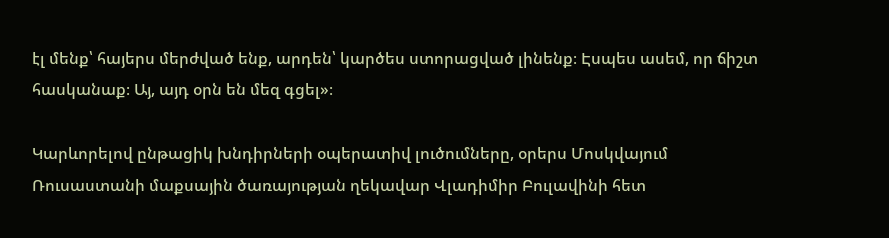էլ մենք՝ հայերս մերժված ենք, արդեն՝ կարծես ստորացված լինենք։ Էսպես ասեմ, որ ճիշտ հասկանաք։ Այ, այդ օրն են մեզ գցել»։

Կարևորելով ընթացիկ խնդիրների օպերատիվ լուծումները, օրերս Մոսկվայում Ռուսաստանի մաքսային ծառայության ղեկավար Վլադիմիր Բուլավինի հետ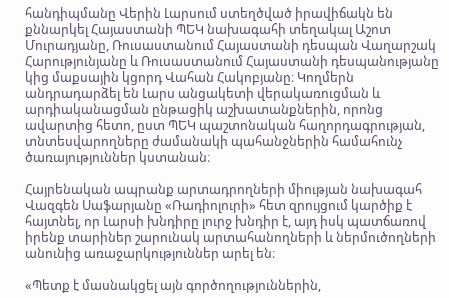հանդիպմանը Վերին Լարսում ստեղծված իրավիճակն են քննարկել Հայաստանի ՊԵԿ նախագահի տեղակալ Աշոտ Մուրադյանը, Ռուսաստանում Հայաստանի դեսպան Վաղարշակ Հարությունյանը և Ռուսաստանում Հայաստանի դեսպանությանը կից մաքսային կցորդ Վահան Հակոբյանը։ Կողմերն անդրադարձել են Լարս անցակետի վերակառուցման և արդիականացման ընթացիկ աշխատանքներին, որոնց ավարտից հետո, ըստ ՊԵԿ պաշտոնական հաղորդագրության, տնտեսվարողները ժամանակի պահանջներին համահունչ ծառայություններ կստանան։

Հայրենական ապրանք արտադրողների միության նախագահ Վազգեն Սաֆարյանը «Ռադիոլուրի» հետ զրույցում կարծիք է հայտնել, որ Լարսի խնդիրը լուրջ խնդիր է, այդ իսկ պատճառով իրենք տարիներ շարունակ արտահանողների և ներմուծողների անունից առաջարկություններ արել են։

«Պետք է մասնակցել այն գործողություններին,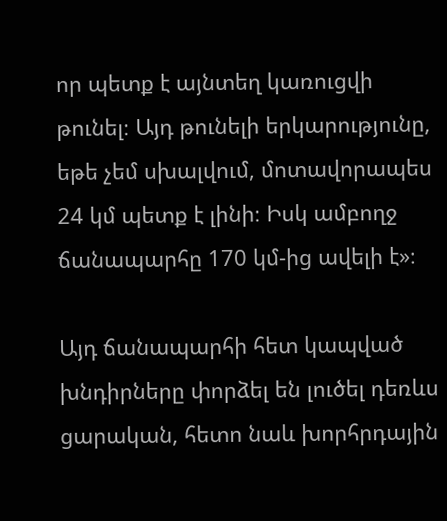որ պետք է այնտեղ կառուցվի թունել։ Այդ թունելի երկարությունը, եթե չեմ սխալվում, մոտավորապես 24 կմ պետք է լինի։ Իսկ ամբողջ ճանապարհը 170 կմ-ից ավելի է»։

Այդ ճանապարհի հետ կապված խնդիրները փորձել են լուծել դեռևս ցարական, հետո նաև խորհրդային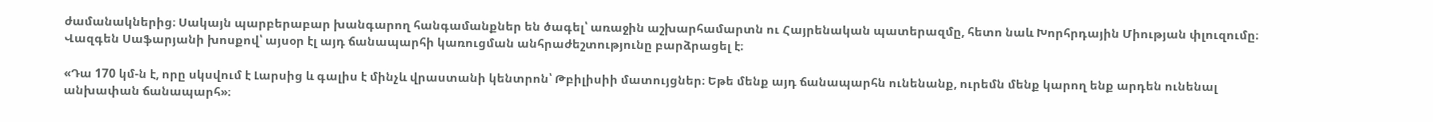ժամանակներից։ Սակայն պարբերաբար խանգարող հանգամանքներ են ծագել՝ առաջին աշխարհամարտն ու Հայրենական պատերազմը, հետո նաև Խորհրդային Միության փլուզումը։ Վազգեն Սաֆարյանի խոսքով՝ այսօր էլ այդ ճանապարհի կառուցման անհրաժեշտությունը բարձրացել է։

«Դա 170 կմ-ն է, որը սկսվում է Լարսից և գալիս է մինչև վրաստանի կենտրոն՝ Թբիլիսիի մատույցներ։ Եթե մենք այդ ճանապարհն ունենանք, ուրեմն մենք կարող ենք արդեն ունենալ անխափան ճանապարհ»։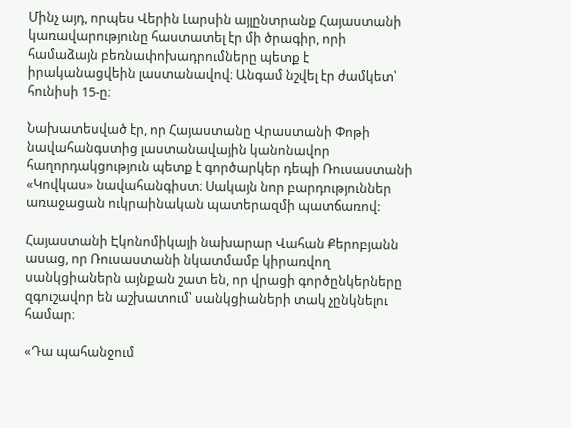Մինչ այդ, որպես Վերին Լարսին այլընտրանք Հայաստանի կառավարությունը հաստատել էր մի ծրագիր, որի համաձայն բեռնափոխադրումները պետք է իրականացվեին լաստանավով։ Անգամ նշվել էր ժամկետ՝ հունիսի 15-ը։

Նախատեսված էր, որ Հայաստանը Վրաստանի Փոթի նավահանգստից լաստանավային կանոնավոր հաղորդակցություն պետք է գործարկեր դեպի Ռուսաստանի «Կովկաս» նավահանգիստ։ Սակայն նոր բարդություններ առաջացան ուկրաինական պատերազմի պատճառով:

Հայաստանի Էկոնոմիկայի նախարար Վահան Քերոբյանն ասաց, որ Ռուսաստանի նկատմամբ կիրառվող սանկցիաներն այնքան շատ են, որ վրացի գործընկերները զգուշավոր են աշխատում՝ սանկցիաների տակ չընկնելու համար։

«Դա պահանջում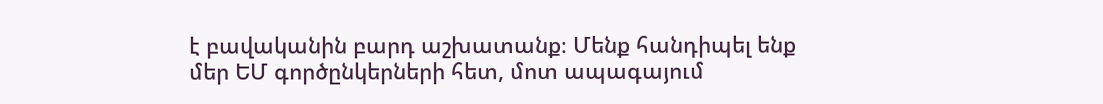է բավականին բարդ աշխատանք։ Մենք հանդիպել ենք մեր ԵՄ գործընկերների հետ, մոտ ապագայում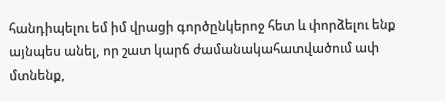հանդիպելու եմ իմ վրացի գործընկերոջ հետ և փորձելու ենք այնպես անել, որ շատ կարճ ժամանակահատվածում ափ մտնենք,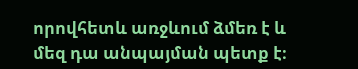որովհետև առջևում ձմեռ է և մեզ դա անպայման պետք է։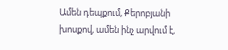Ամեն դեպքում, Քերոբյանի խոսքով, ամեն ինչ արվում է,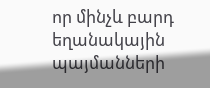որ մինչև բարդ եղանակային պայմանների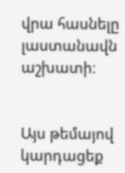վրա հասնելը լաստանավն աշխատի։


Այս թեմայով կարդացեք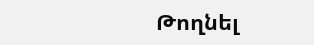Թողնել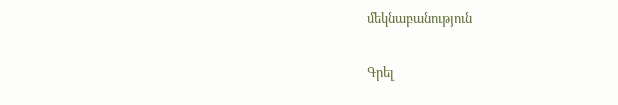մեկնաբանություն

Գրել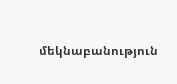մեկնաբանություն